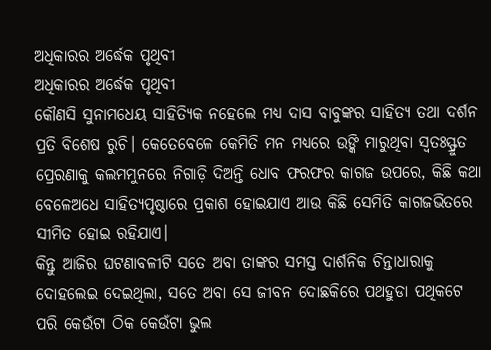ଅଧିକାରର ଅର୍ଦ୍ଧେକ ପୃଥିବୀ
ଅଧିକାରର ଅର୍ଦ୍ଧେକ ପୃଥିବୀ
କୌଣସି ସୁନାମଧେୟ ସାହିତ୍ୟିକ ନହେଲେ ମଧ୍ୟ ଦାସ ବାବୁଙ୍କର ସାହିତ୍ୟ ତଥା ଦର୍ଶନ ପ୍ରତି ବିଶେଷ ରୁଚି। କେତେବେଳେ କେମିତି ମନ ମଧ୍ୟରେ ଉଙ୍କି ମାରୁଥିବା ସ୍ବତଃସ୍ଫ୍ରୁତ ପ୍ରେରଣାକୁ କଲମମୁନରେ ନିଗାଡ଼ି ଦିଅନ୍ତି ଧୋବ ଫରଫର କାଗଜ ଉପରେ, କିଛି କଥା ବେଳେଅଧେ ସାହିତ୍ୟପୃଷ୍ଠାରେ ପ୍ରକାଶ ହୋଇଯାଏ ଆଉ କିଛି ସେମିତି କାଗଜଭିତରେ ସୀମିତ ହୋଇ ରହିଯାଏ।
କିନ୍ତୁ ଆଜିର ଘଟଣାବଳୀଟି ସତେ ଅବା ତାଙ୍କର ସମସ୍ତ ଦାର୍ଶନିକ ଚିନ୍ତାଧାରାକୁ ଦୋହଲେଇ ଦେଇଥିଲା, ସତେ ଅବା ସେ ଜୀବନ ଦୋଛକିରେ ପଥହୁଡା ପଥିକଟେ ପରି କେଉଁଟା ଠିକ କେଉଁଟା ଭୁଲ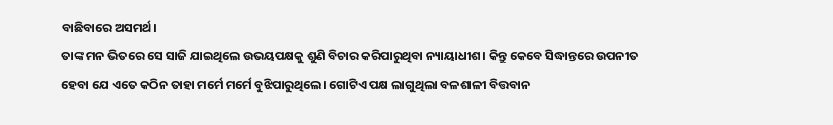ବାଛିବାରେ ଅସମର୍ଥ।
ତାଙ୍କ ମନ ଭିତରେ ସେ ସାଜି ଯାଇଥିଲେ ଉଭୟପକ୍ଷକୁ ଶୁଣି ବିଚାର କରିପାରୁଥିବା ନ୍ୟାୟାଧୀଶ। କିନ୍ତୁ କେବେ ସିଦ୍ଧାନ୍ତରେ ଉପନୀତ ହେବା ଯେ ଏତେ କଠିନ ତାହା ମର୍ମେ ମର୍ମେ ବୁଝିପାରୁଥିଲେ। ଗୋଟିଏ ପକ୍ଷ ଲାଗୁଥିଲା ବଳଶାଳୀ ବିତ୍ତବାନ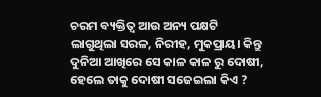ଚରମ ବ୍ୟକ୍ତିତ୍ୱ ଆଉ ଅନ୍ୟ ପକ୍ଷଟି ଲାଗୁଥିଲା ସରଳ, ନିରୀହ, ମୁକପ୍ରାୟ। କିନ୍ତୁ ଦୁନିଆ ଆଖିରେ ସେ କାଳ କାଳ ରୁ ଦୋଷୀ, ହେଲେ ତାକୁ ଦୋଷୀ ସଜେଇଲା କିଏ ?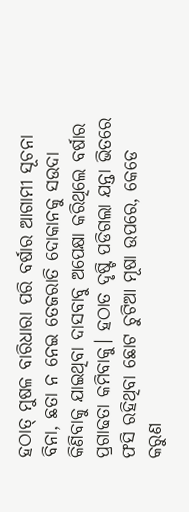ହଠାତ୍ ମୁଷଳ ବାରିଧାରା ପରି ବର୍ଷାର ଆଗାମୀ ସୂଚନା ବିନା, ଛତା ନ ନେଇ ତେଜରାତି ଦୋକାନକୁ ସଉଦା କିଣିବାକୁ ଯାଇଥିବା ଦାସବାବୁ ଅପେକ୍ଷା କରିଥିଲେ ବର୍ଷାର ପ୍ରଗାଢତା କମିବାକୁ। ହଠାତ ଦୃଷ୍ଟି ପଡିଗଲା ଯନ୍ତା ଭିତରେ ଫସି ରହିଥିବା ଛୋଟ ଚୁଟିଆ ମୂଷା ଉପରେ, କେଡେ କରୁଣ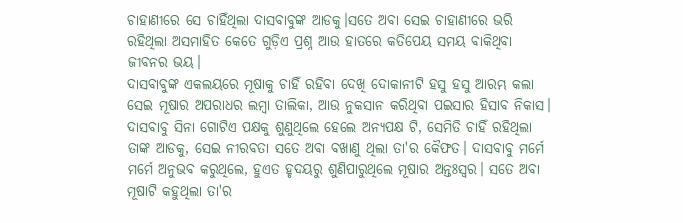ଚାହାଣୀରେ ସେ ଚାହିଁଥିଲା ଦାସବାବୁଙ୍କ ଆଡକୁ।ସତେ ଅବା ସେଇ ଚାହାଣୀରେ ଭରି ରହିଥିଲା ଅସମାହିତ କେତେ ଗୁଡ଼ିଏ ପ୍ରଶ୍ନ ଆଉ ହାତରେ କତିପେୟ ସମୟ ବାକିଥିବା ଜୀବନର ଭୟ।
ଦାସବାବୁଙ୍କ ଏକଲୟରେ ମୂଷାକୁ ଚାହିଁ ରହିବା ଦେଖି ଦୋକାନୀଟି ହସୁ ହସୁ ଆରମ୍ଭ କଲା ସେଇ ମୂଷାର ଅପରାଧର ଲମ୍ବା ତାଲିକା, ଆଉ ନୁକସାନ କରିଥିବା ପଇସାର ହିସାବ ନିକାସ।
ଦାସବାବୁ ସିନା ଗୋଟିଏ ପକ୍ଷକୁ ଶୁଣୁଥିଲେ ହେଲେ ଅନ୍ୟପକ୍ଷ ଟି, ସେମିତି ଚାହିଁ ରହିଥିଲା ତାଙ୍କ ଆଡକୁ, ସେଇ ନୀରବତା ସତେ ଅବା ବଖାଣୁ ଥିଲା ତା'ର କୈଫତ। ଦାସବାବୁ ମର୍ମେ ମର୍ମେ ଅନୁଭବ କରୁଥିଲେ, ହୁଏତ ହୃଦୟରୁ ଶୁଣିପାରୁଥିଲେ ମୂଷାର ଅନ୍ତଃସ୍ୱର। ସତେ ଅବା ମୂଷାଟି କହୁଥିଲା ତା'ର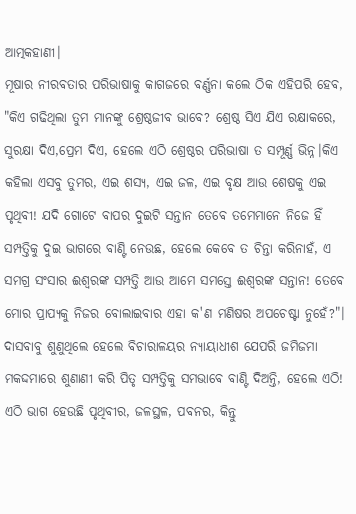ଆତ୍ମକହାଣୀ।
ମୂଷାର ନୀରବତାର ପରିଭାଷାକୁ କାଗଜରେ ବର୍ଣ୍ଣନା କଲେ ଠିକ ଏହିପରି ହେବ, "କିଏ ଗଢିଥିଲା ତୁମ ମାନଙ୍କୁ ଶ୍ରେଷ୍ଠଜୀବ ଭାବେ? ଶ୍ରେଷ୍ଠ ସିଏ ଯିଏ ରକ୍ଷାକରେ, ସୁରକ୍ଷା ଦିଏ,ପ୍ରେମ ଦିଏ, ହେଲେ ଏଠି ଶ୍ରେଷ୍ଠର ପରିଭାଷା ତ ସମ୍ପୂର୍ଣ୍ଣ ଭିନ୍ନ।କିଏ କହିଲା ଏସବୁ ତୁମର, ଏଇ ଶସ୍ୟ, ଏଇ ଜଳ, ଏଇ ବୃକ୍ଷ ଆଉ ଶେଷକୁ ଏଇ ପୃଥିବୀ! ଯଦି ଗୋଟେ ବାପର ଦୁଇଟି ସନ୍ତାନ ତେବେ ତମେମାନେ ନିଜେ ହିଁ ସମ୍ପତ୍ତିକୁ ଦୁଇ ଭାଗରେ ବାଣ୍ଟି ନେଉଛ, ହେଲେ କେବେ ତ ଚିନ୍ତା କରିନାହଁ, ଏ ସମଗ୍ର ସଂସାର ଈଶ୍ୱରଙ୍କ ସମ୍ପତ୍ତି ଆଉ ଆମେ ସମସ୍ତେ ଈଶ୍ୱରଙ୍କ ସନ୍ତାନ! ତେବେ ମୋର ପ୍ରାପ୍ୟକୁ ନିଜର ବୋଲାଇବାର ଏହା କ'ଣ ମଣିଷର ଅପଚେଷ୍ଟା ନୁହେଁ?"।
ଦାସବାବୁ ଶୁଣୁଥିଲେ ହେଲେ ବିଚାରାଳୟର ନ୍ୟାୟାଧୀଶ ଯେପରି ଜମିଜମା ମକଦ୍ଦମାରେ ଶୁଣାଣୀ କରି ପିତୃ ସମ୍ପତ୍ତିକୁ ସମଭାବେ ବାଣ୍ଟି ଦିଅନ୍ତି, ହେଲେ ଏଠି! ଏଠି ଭାଗ ହେଉଛି ପୃଥିବୀର, ଜଳସ୍ଥଳ, ପବନର, କିନ୍ତୁ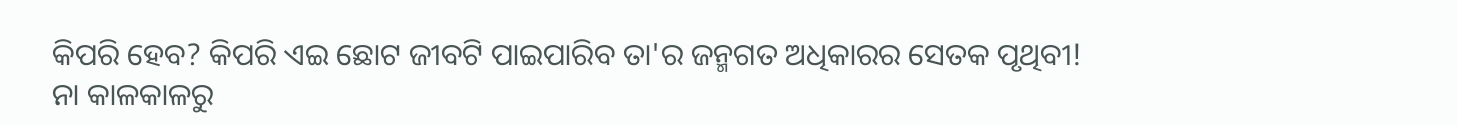କିପରି ହେବ? କିପରି ଏଇ ଛୋଟ ଜୀବଟି ପାଇପାରିବ ତା'ର ଜନ୍ମଗତ ଅଧିକାରର ସେତକ ପୃଥିବୀ!
ନା କାଳକାଳରୁ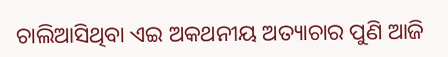ଚାଲିଆସିଥିବା ଏଇ ଅକଥନୀୟ ଅତ୍ୟାଚାର ପୁଣି ଆଜି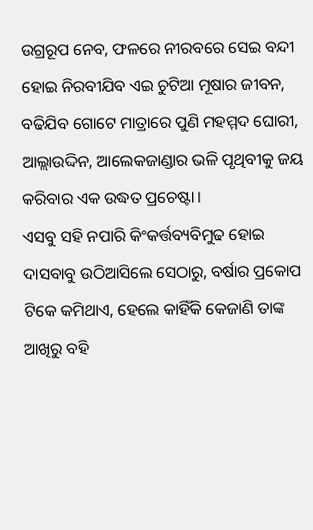ଉଗ୍ରରୂପ ନେବ, ଫଳରେ ନୀରବରେ ସେଇ ବନ୍ଦୀ ହୋଇ ନିରବୀଯିବ ଏଇ ଚୁଟିଆ ମୂଷାର ଜୀବନ, ବଢିଯିବ ଗୋଟେ ମାତ୍ରାରେ ପୁଣି ମହମ୍ମଦ ଘୋରୀ, ଆଲ୍ଲାଉଦ୍ଦିନ, ଆଲେକଜାଣ୍ଡାର ଭଳି ପୃଥିବୀକୁ ଜୟ କରିବାର ଏକ ଉଦ୍ଧତ ପ୍ରଚେଷ୍ଟା।
ଏସବୁ ସହି ନପାରି କିଂକର୍ତ୍ତବ୍ୟବିମୁଢ ହୋଇ ଦାସବାବୁ ଉଠିଆସିଲେ ସେଠାରୁ, ବର୍ଷାର ପ୍ରକୋପ ଟିକେ କମିଥାଏ, ହେଲେ କାହିଁକି କେଜାଣି ତାଙ୍କ ଆଖିରୁ ବହି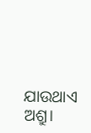ଯାଉଥାଏ ଅଶ୍ରୁ।